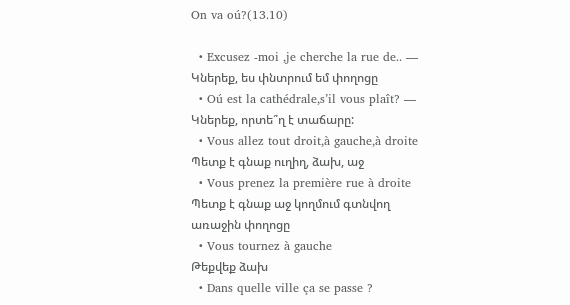On va oú?(13.10)

  • Excusez -moi ,je cherche la rue de.. —
Կներեք, ես փնտրում եմ փողոցը
  • Oú est la cathédrale,s’il vous plaît? —
Կներեք, որտե՞ղ է տաճարը:
  • Vous allez tout droit,à gauche,à droite
Պետք է գնաք ուղիղ, ձախ, աջ
  • Vous prenez la première rue à droite
Պետք է գնաք աջ կողմում գտնվող առաջին փողոցը
  • Vous tournez à gauche
Թեքվեք ձախ
  • Dans quelle ville ça se passe ?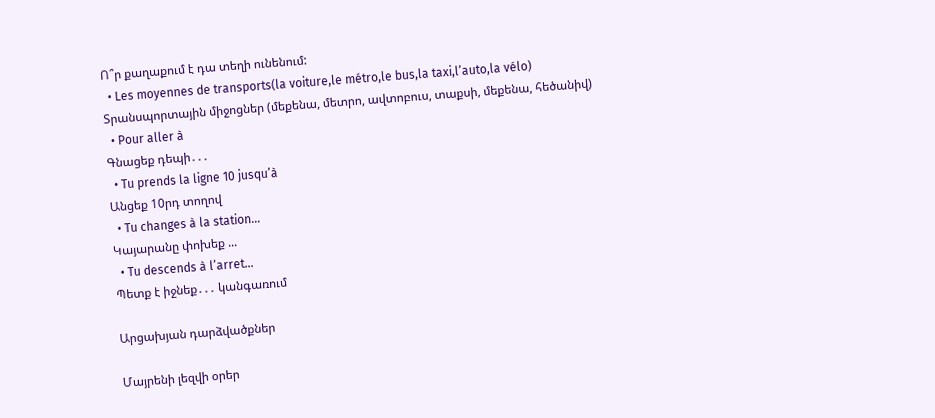Ո՞ր քաղաքում է դա տեղի ունենում:
  • Les moyennes de transports(la voiture,le métro,le bus,la taxi,l’auto,la vélo)
Տրանսպորտային միջոցներ (մեքենա, մետրո, ավտոբուս, տաքսի, մեքենա, հեծանիվ)
  • Pour aller à
Գնացեք դեպի․․․
  • Tu prends la ligne 10 jusqu’à
Անցեք 10րդ տողով
  • Tu changes à la station…
Կայարանը փոխեք ...
  • Tu descends à l’arret…
Պետք է իջնեք․․․ կանգառում

Արցախյան դարձվածքներ

Մայրենի լեզվի օրեր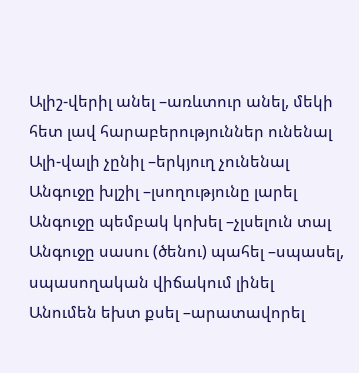Ալիշ-վերիլ անել –առևտուր անել, մեկի հետ լավ հարաբերություններ ունենալ
Ալի-վալի չընիլ –երկյուղ չունենալ
Անգուջը խլշիլ –լսողությունը լարել
Անգուջը պեմբակ կոխել –չլսելուն տալ
Անգուջը սասու (ծենու) պահել –սպասել, սպասողական վիճակում լինել
Անումեն եխտ քսել –արատավորել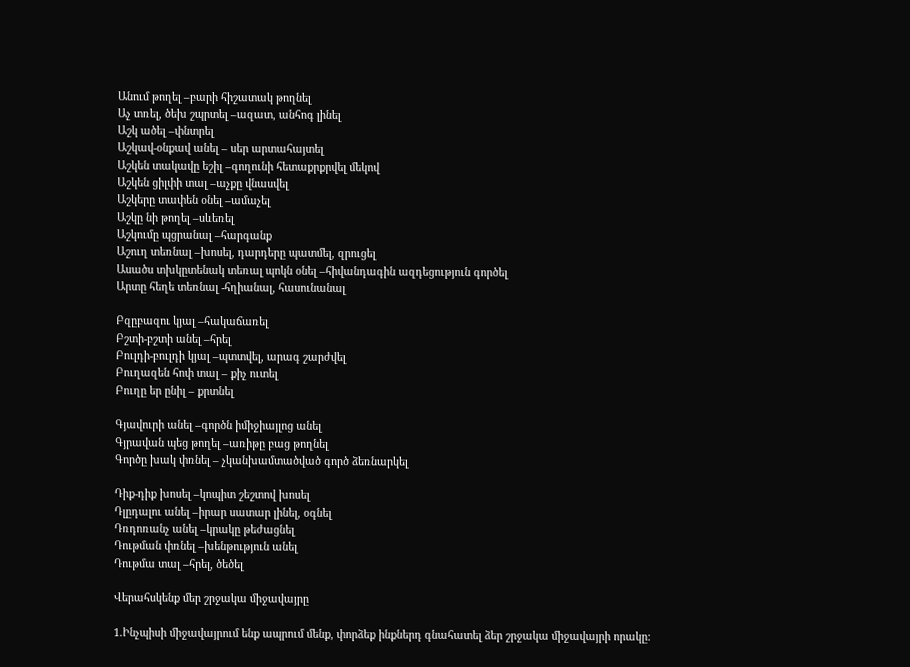Անում թողել –բարի հիշատակ թողնել
Աչ տռել, ծեխ շպրտել –ազատ, անհոգ լինել
Աշկ ածել –փնտրել
Աշկավ-օնքավ անել – սեր արտահայտել
Աշկեն տակավը եշիլ –գողունի հետաքրքրվել մեկով
Աշկեն ցիլփի տալ –աչքը վնասվել
Աշկերը տափեն օնել –ամաչել
Աշկը նի թողել –սևեռել
Աշկումը պցրանալ –հարգանք
Աշուղ տեռնալ –խոսել, դարդերը պատմել, զրուցել
Ասածս տխկըտենակ տեռալ պոկն օնել –հիվանդագին ազդեցություն գործել
Արտը հեղե տեռնալ -հղիանալ, հասունանալ

Բզըբազու կյալ –հակաճառել
Բշտի-բշտի անել –հրել
Բուլդի-բուլդի կյալ –պտտվել, արագ շարժվել
Բուղազեն հոփ տալ – քիչ ուտել
Բուղը եր ընիլ – քրտնել

Գյավուրի անել –գործն իմիջիայլոց անել
Գյրավան պեց թողել –առիթը բաց թողնել
Գործը խակ փռնել – չկանխամտածված գործ ձեռնարկել

Դիք-դիք խոսել –կոպիտ շեշտով խոսել
Դլըդալու անել –իրար սատար լինել, օգնել
Դռդոռանչ անել –կրակը թեժացնել
Դութման փռնել –խենթություն անել
Դութմա տալ –հրել, ծեծել

Վերահսկենք մեր շրջակա միջավայրը

1.Ինչպիսի միջավայրում ենք ապրում մենք, փորձեք ինքներդ գնահատել ձեր շրջակա միջավայրի որակը: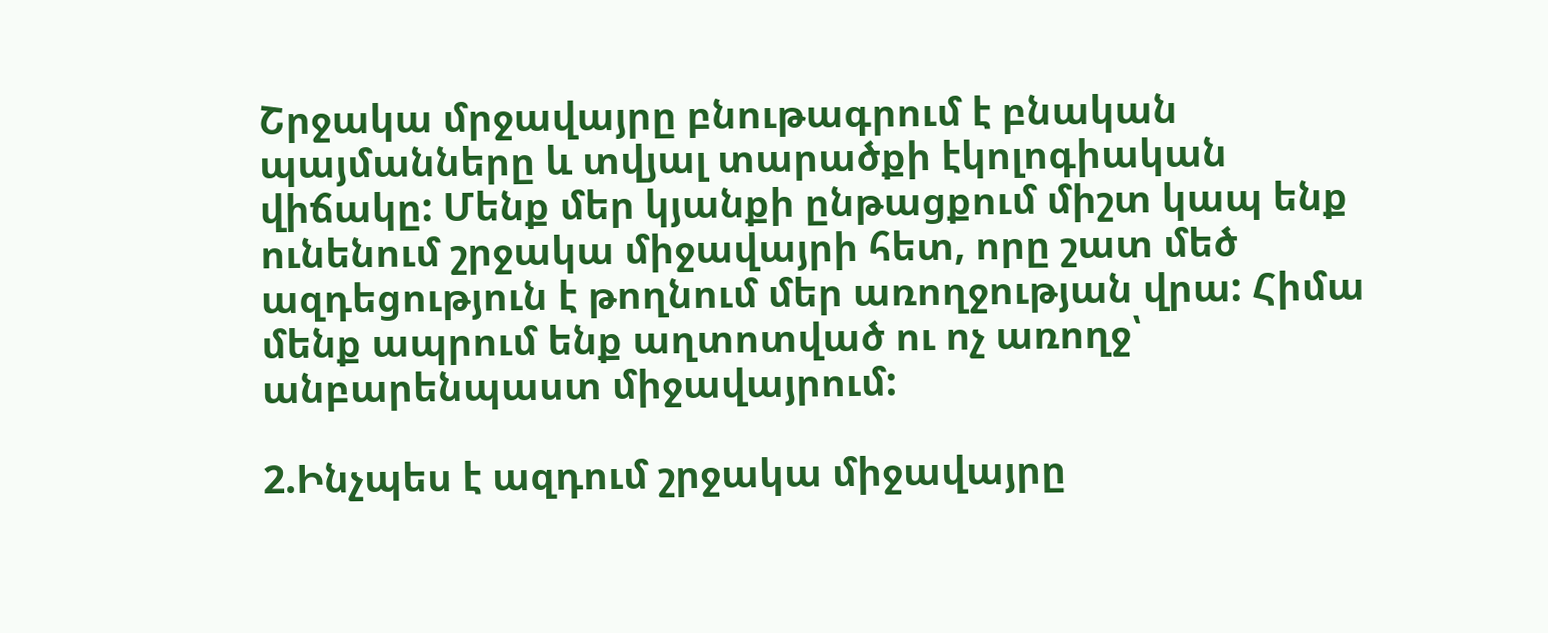Շրջակա մրջավայրը բնութագրում է բնական պայմանները և տվյալ տարածքի էկոլոգիական վիճակը: Մենք մեր կյանքի ընթացքում միշտ կապ ենք ունենում շրջակա միջավայրի հետ, որը շատ մեծ ազդեցություն է թողնում մեր առողջության վրա: Հիմա մենք ապրում ենք աղտոտված ու ոչ առողջ՝ անբարենպաստ միջավայրում:

2.Ինչպես է ազդում շրջակա միջավայրը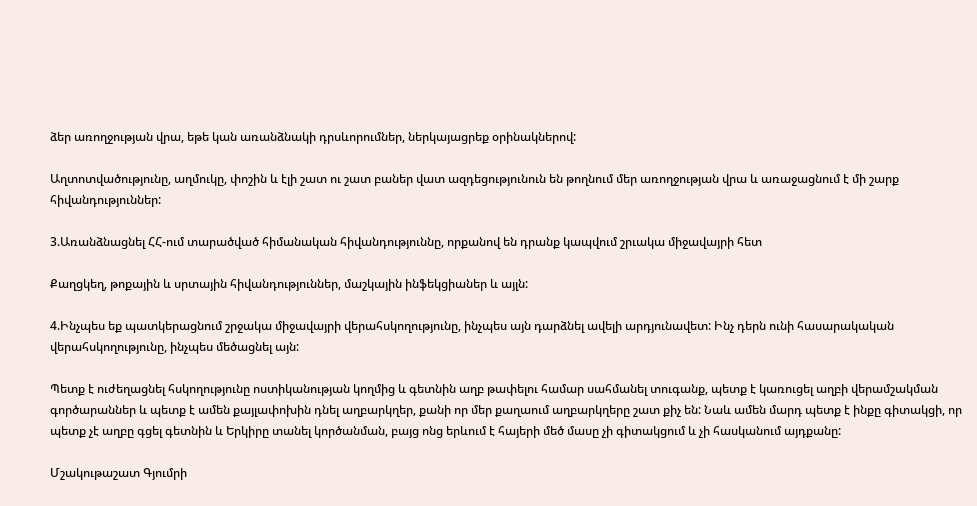ձեր առողջության վրա, եթե կան առանձնակի դրսևորումներ, ներկայացրեք օրինակներով:

Աղտոտվածությունը, աղմուկը, փոշին և էլի շատ ու շատ բաներ վատ ազդեցությունուն են թողնում մեր առողջության վրա և առաջացնում է մի շարք հիվանդություններ:

3.Առանձնացնել ՀՀ-ում տարածված հիմանական հիվանդություննը, որքանով են դրանք կապվում շրւակա միջավայրի հետ

Քաղցկեղ, թոքային և սրտային հիվանդություններ, մաշկային ինֆեկցիաներ և այլն:

4.Ինչպես եք պատկերացնում շրջակա միջավայրի վերահսկողությունը, ինչպես այն դարձնել ավելի արդյունավետ: Ինչ դերն ունի հասարակական վերահսկողությունը, ինչպես մեծացնել այն:

Պետք է ուժեղացնել հսկողությունը ոստիկանության կողմից և գետնին աղբ թափելու համար սահմանել տուգանք, պետք է կառուցել աղբի վերամշակման գործարաններ և պետք է ամեն քայլափոխին դնել աղբարկղեր, քանի որ մեր քաղաում աղբարկղերը շատ քիչ են: Նաև ամեն մարդ պետք է ինքը գիտակցի, որ պետք չէ աղբը գցել գետնին և Երկիրը տանել կործանման, բայց ոնց երևում է հայերի մեծ մասը չի գիտակցում և չի հասկանում այդքանը:

Մշակութաշատ Գյումրի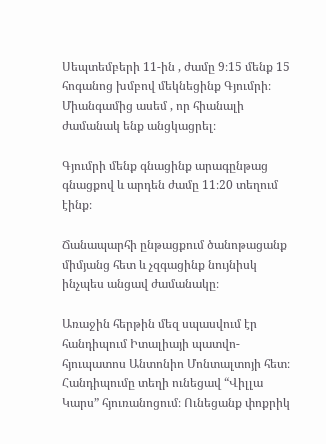Սեպտեմբերի 11-ին , ժամը 9։15 մենք 15 հոգանոց խմբով մեկնեցինք Գյումրի։ Միանգամից ասեմ , որ հիանալի ժամանակ ենք անցկացրել։

Գյումրի մենք գնացինք արագընթաց գնացքով և արդեն ժամը 11։20 տեղում էինք։

Ճանապարհի ընթացքում ծանոթացանք միմյանց հետ և չզգացինք նույնիսկ ինչպես անցավ ժամանակը։

Առաջին հերթին մեզ սպասվում էր հանդիպում Իտալիայի պատվո-հյուպատոս Անտոնիո Մոնտալտոյի հետ։ Հանդիպումը տեղի ունեցավ “Վիլլա Կարս” հյուռանոցում։ Ունեցանք փոքրիկ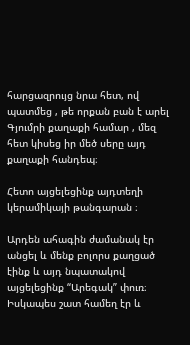հարցազրույց նրա հետ, ով պատմեց , թե որքան բան է արել Գյումրի քաղաքի համար , մեզ հետ կիսեց իր մեծ սերը այդ քաղաքի հանդեպ։

Հետո այցելեցինք այդտեղի կերամիկայի թանգարան ։

Արդեն ահագին ժամանակ էր անցել և մենք բոլորս քաղցած էինք և այդ նպատակով այցելեցինք “Արեգակ” փուռ։ Իսկապես շատ համեղ էր և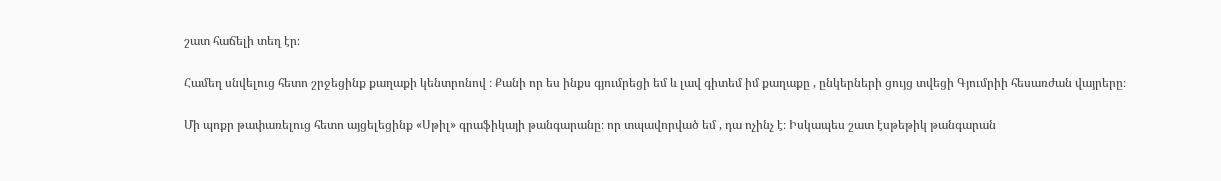շատ հաճելի տեղ էր։

Համեղ սնվելուց հետո շրջեցինք քաղաքի կենտրոնով ։ Քանի որ ես ինքս գյումրեցի եմ և լավ գիտեմ իմ քաղաքը , ընկերների ցույց տվեցի Գյումրիի հեսառժան վայրերը։

Մի պոքր թափառելուց հետո այցելեցինք «Սթիլ» գրաֆիկայի թանգարանը։ որ տպավորված եմ , դա ոչինչ է։ Իսկապես շատ էսթեթիկ թանգարան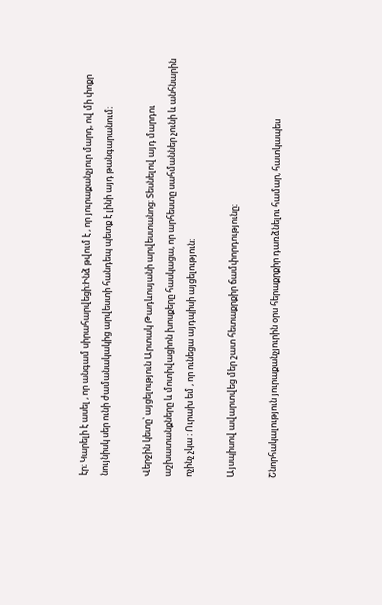էր։ Կարելի է ասել , որ անգամ սիրահարվեցի։Ինձ թվում է , որ յուրաքանչյուր մարդ, ով մի փոքր նույնիսկ սեր ունի ժամանակակից արվեստի հանդեպ պետք է լինի այդ թանգարանում։

Վերջին կետը՝ այցելություն Արտակ Թադևոսյանի արվեստանոց։ Տեսնելով այդ մարդու աշխատանքները և մոտիվացիոն խոսքերը հասկացա, որ արհեստը սահմաններ չունի և անհնարին ոչինչ չկա ։ Ուրախ եմ , որ ունեցա այդպիսի այցելություն։

Այսպիսով ավարտվեց մեր շատ հետաքրքիր ճամփորդությունը։

Շնորհակալություն յուրաքանչյուրին օրս հերաքրքիր դառձնելու համար, հատկապես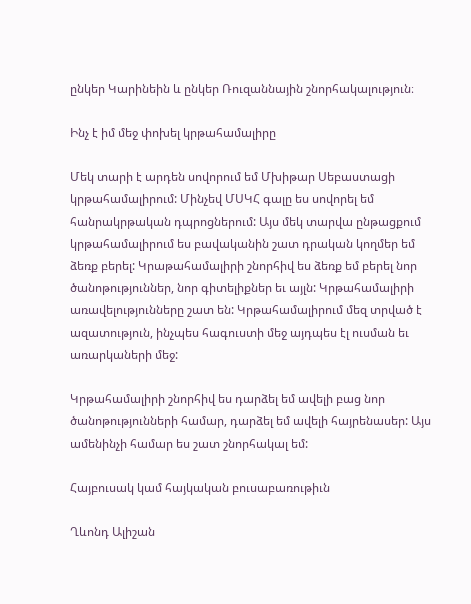ընկեր Կարինեին և ընկեր Ռուզաննային շնորհակալություն։

Ինչ է իմ մեջ փոխել կրթահամալիրը

Մեկ տարի է արդեն սովորում եմ Մխիթար Սեբաստացի կրթահամալիրում: Մինչեվ ՄՍԿՀ գալը ես սովորել եմ հանրակրթական դպրոցներում: Այս մեկ տարվա ընթացքում կրթահամալիրում ես բավականին շատ դրական կողմեր եմ ձեռք բերել: Կրաթահամալիրի շնորհիվ ես ձեռք եմ բերել նոր ծանոթություններ, նոր գիտելիքներ եւ այլն: Կրթահամալիրի առավելությունները շատ են: Կրթահամալիրում մեզ տրված է ազատություն, ինչպես հագուստի մեջ այդպես էլ ուսման եւ առարկաների մեջ:

Կրթահամալիրի շնորհիվ ես դարձել եմ ավելի բաց նոր ծանոթությունների համար, դարձել եմ ավելի հայրենասեր: Այս ամենինչի համար ես շատ շնորհակալ եմ:

Հայբուսակ կամ հայկական բուսաբառութիւն

Ղևոնդ Ալիշան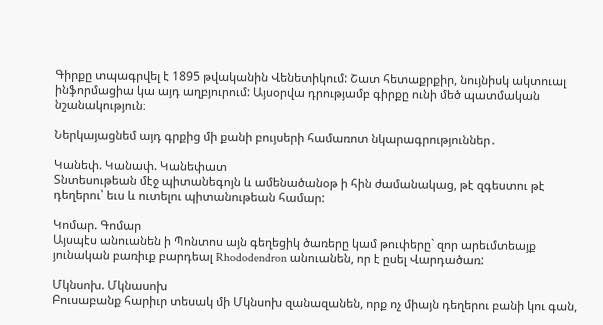Գիրքը տպագրվել է 1895 թվականին Վենետիկում: Շատ հետաքրքիր, նույնիսկ ակտուալ ինֆորմացիա կա այդ աղբյուրում: Այսօրվա դրությամբ գիրքը ունի մեծ պատմական նշանակություն։

Ներկայացնեմ այդ գրքից մի քանի բույսերի համառոտ նկարագրություններ․

Կանեփ. Կանափ. Կանեփատ
Տնտեսութեան մէջ պիտանեգոյն և ամենածանօթ ի հին ժամանակաց, թէ զգեստու թէ դեղերու՝ եւս և ուտելու պիտանութեան համար:

Կոմար. Գոմար
Այսպէս անուանեն ի Պոնտոս այն գեղեցիկ ծառերը կամ թուփերը` զոր արեւմտեայք յունական բառիւք բարդեալ Rhododendron անուանեն, որ է ըսել Վարդածառ:

Մկնսոխ. Մկնասոխ
Բուսաբանք հարիւր տեսակ մի Մկնսոխ զանազանեն, որք ոչ միայն դեղերու բանի կու գան,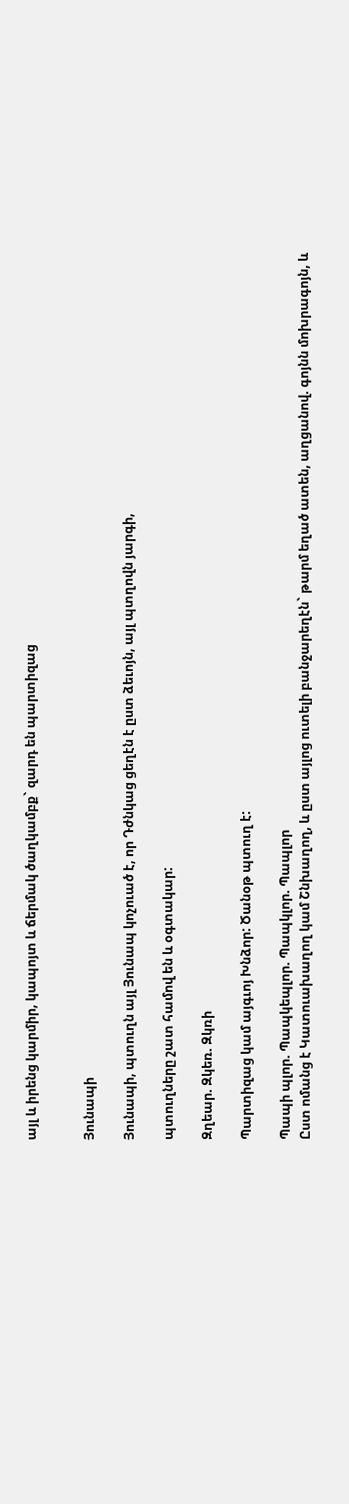այլ և իրենց կարմիր, կապոյտ և ճերմակ ծաղկամբք` զարդ են պարտիզաց


Յունապի

Յունապի, պտուղն այլ Յունապ կոչուած է, որ Դժնկաց ցեղէն է ըստ ձեւոյն, այլ պտղովն յարգի,

պտուղները շատ համով են և օգտակար:

Զղեար. Զկեռ. Զկռի

Պարտիզաց կամ այգւոյ Խնձոր: Ծանօթ պտուղ է:

Պապի պլոր. Պապկեպլոր. Պապկլոր. Պապլոր
Ըստ ոմանց է Կատուախաղող կամ Շնխաղող, և ըստ այլոց ուտելի բանջարեղէն` թարմ եղած ատեն, աղցանով. գոյնն մոխրագոյն, և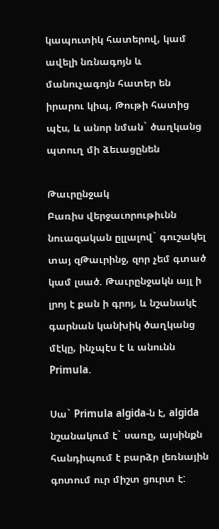կապուտիկ հատերով, կամ ավելի նռնագոյն և մանուչագոյն հատեր են իրարու կիպ, Թութի հատից պէս, և անոր նման` ծաղկանց պտուղ մի ձեւացընեն

Թաւրընջակ
Բառիս վերջաւորութիւնն նուազական ըլլալով` գուշակել տայ զԹաւրինջ, զոր չեմ գտած կամ լսած. Թաւրընջակն այլ ի լրոյ է քան ի գրոյ, և նշանակէ գարնան կանխիկ ծաղկանց մէկը, ինչպէս է և անունն Primula.

Սա` Primula algida-ն է, algida նշանակում է` սառը, այսինքն հանդիպում է բարձր լեռնային գոտում ուր միշտ ցուրտ է: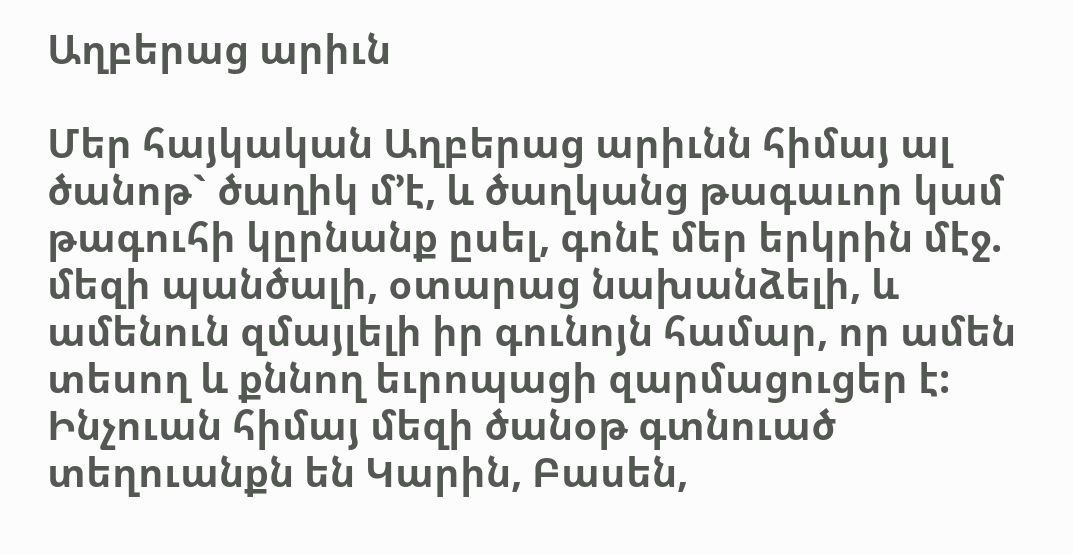Աղբերաց արիւն

Մեր հայկական Աղբերաց արիւնն հիմայ ալ ծանոթ` ծաղիկ մ՚է, և ծաղկանց թագաւոր կամ թագուհի կըրնանք ըսել, գոնէ մեր երկրին մէջ. մեզի պանծալի, օտարաց նախանձելի, և ամենուն զմայլելի իր գունոյն համար, որ ամեն տեսող և քննող եւրոպացի զարմացուցեր է: Ինչուան հիմայ մեզի ծանօթ գտնուած տեղուանքն են Կարին, Բասեն,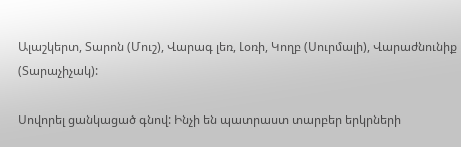Ալաշկերտ, Տարոն (Մուշ), Վարագ լեռ, Լօռի, Կողբ (Սուրմալի), Վարաժնունիք (Տարաչիչակ):

Սովորել ցանկացած գնով: Ինչի են պատրաստ տարբեր երկրների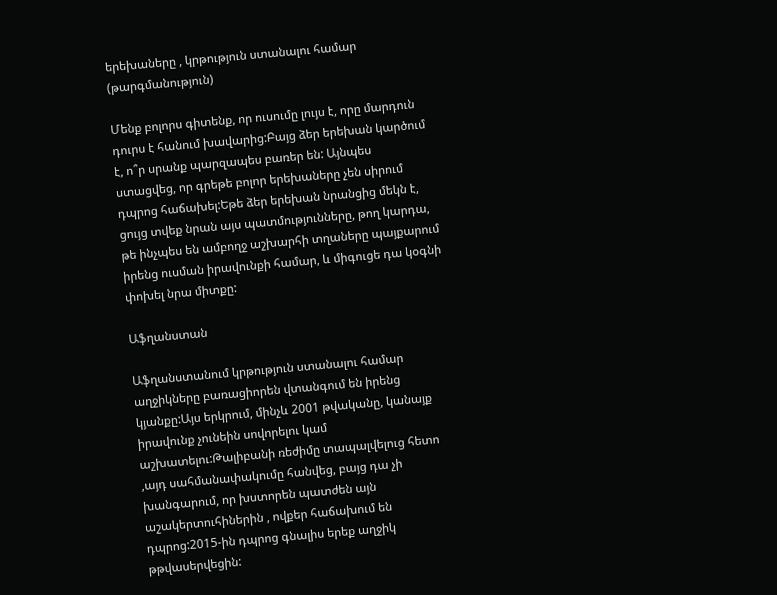երեխաները , կրթություն ստանալու համար (թարգմանություն)

Մենք բոլորս գիտենք, որ ուսումը լույս է, որը մարդուն դուրս է հանում խավարից:Բայց ձեր երեխան կարծում է, ո՞ր սրանք պարզապես բառեր են: Այնպես ստացվեց, որ գրեթե բոլոր երեխաները չեն սիրում դպրոց հաճախել:Եթե ձեր երեխան նրանցից մեկն է, ցույց տվեք նրան այս պատմությունները, թող կարդա, թե ինչպես են ամբողջ աշխարհի տղաները պայքարում իրենց ուսման իրավունքի համար, և միգուցե դա կօգնի փոխել նրա միտքը:

Աֆղանստան

Աֆղանստանում կրթություն ստանալու համար աղջիկները բառացիորեն վտանգում են իրենց կյանքը:Այս երկրում, մինչև 2001 թվականը, կանայք իրավունք չունեին սովորելու կամ աշխատելու:Թալիբանի ռեժիմը տապալվելուց հետո ,այդ սահմանափակումը հանվեց, բայց դա չի խանգարում, որ խստորեն պատժեն այն աշակերտուհիներին , ովքեր հաճախում են դպրոց:2015-ին դպրոց գնալիս երեք աղջիկ թթվասերվեցին: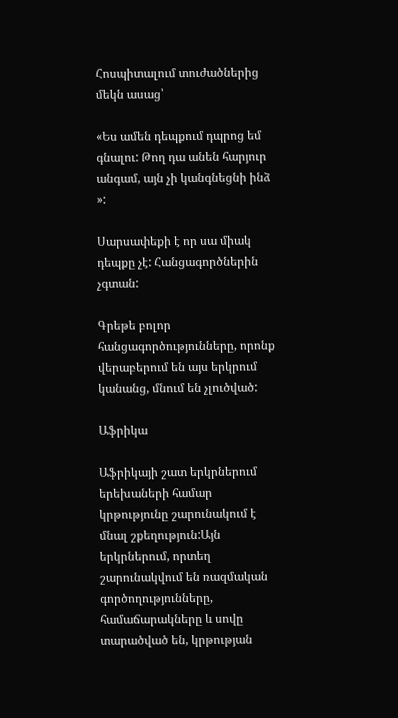Հոսպիտալում տուժածներից մեկն ասաց՝

«Ես ամեն դեպքում դպրոց եմ գնալու: Թող դա անեն հարյուր անգամ, այն չի կանգնեցնի ինձ »:

Սարսափեքի է որ սա միակ դեպքը չէ: Հանցագործներին չգտան:

Գրեթե բոլոր հանցագործությունները, որոնք վերաբերում են այս երկրում կանանց, մնում են չլուծված:

Աֆրիկա

Աֆրիկայի շատ երկրներում երեխաների համար կրթությունը շարունակում է մնալ շքեղություն:Այն երկրներում, որտեղ շարունակվում են ռազմական գործողությունները, համաճարակները և սովը տարածված են, կրթության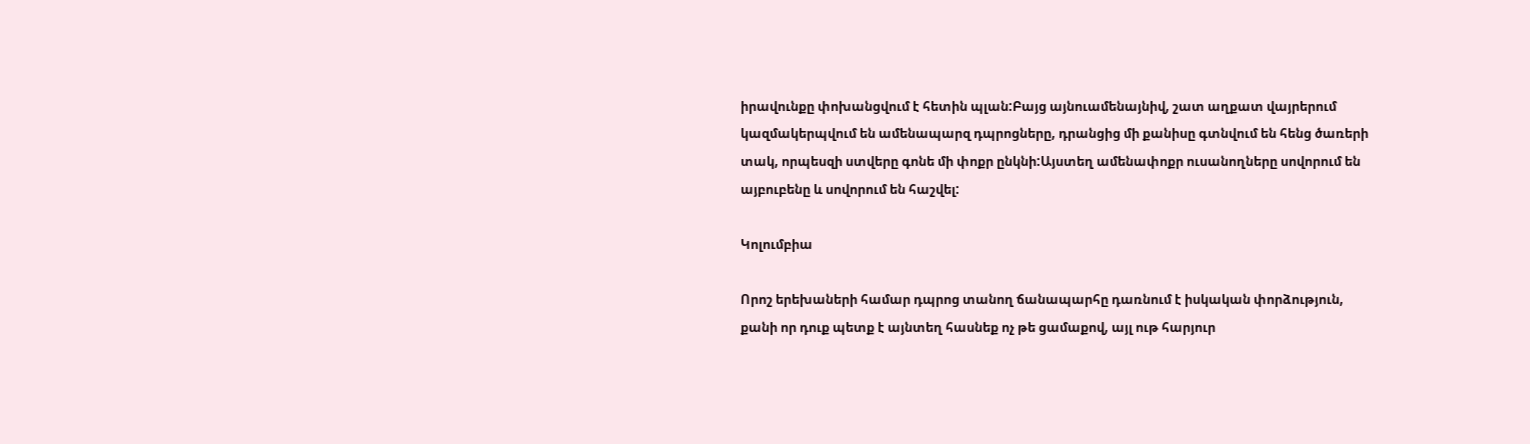իրավունքը փոխանցվում է հետին պլան:Բայց այնուամենայնիվ, շատ աղքատ վայրերում կազմակերպվում են ամենապարզ դպրոցները, դրանցից մի քանիսը գտնվում են հենց ծառերի տակ, որպեսզի ստվերը գոնե մի փոքր ընկնի:Այստեղ ամենափոքր ուսանողները սովորում են այբուբենը և սովորում են հաշվել:

Կոլումբիա

Որոշ երեխաների համար դպրոց տանող ճանապարհը դառնում է իսկական փորձություն, քանի որ դուք պետք է այնտեղ հասնեք ոչ թե ցամաքով, այլ ութ հարյուր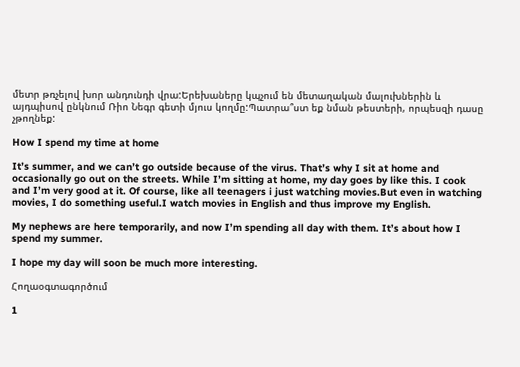մետր թռչելով խոր անդունդի վրա:Երեխաները կպչում են մետաղական մալուխներին և այդպիսով ընկնում Ռիո Նեգր գետի մյուս կողմը:Պատրա՞ստ եք նման թեստերի, որպեսզի դասը չթողնեք:

How I spend my time at home

It’s summer, and we can’t go outside because of the virus. That’s why I sit at home and occasionally go out on the streets. While I’m sitting at home, my day goes by like this. I cook and I’m very good at it. Of course, like all teenagers i just watching movies.But even in watching movies, I do something useful.I watch movies in English and thus improve my English.

My nephews are here temporarily, and now I’m spending all day with them. It’s about how I spend my summer.

I hope my day will soon be much more interesting.

Հողաօգտագործում

1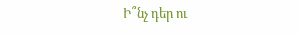Ի՞նչ դեր ու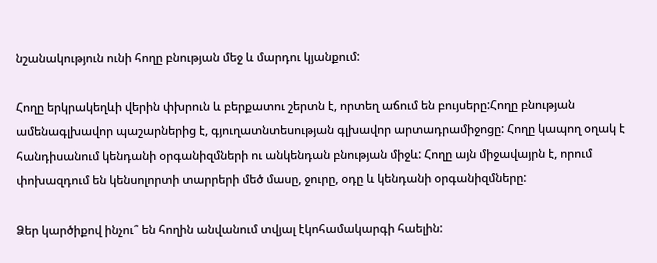նշանակություն ունի հողը բնության մեջ և մարդու կյանքում:

Հողը երկրակեղևի վերին փխրուն և բերքատու շերտն է, որտեղ աճում են բույսերը:Հողը բնության ամենագլխավոր պաշարներից է, գյուղատնտեսության գլխավոր արտադրամիջոցը: Հողը կապող օղակ է հանդիսանում կենդանի օրգանիզմների ու անկենդան բնության միջև: Հողը այն միջավայրն է, որում փոխազդում են կենսոլորտի տարրերի մեծ մասը, ջուրը, օդը և կենդանի օրգանիզմները:

Ձեր կարծիքով ինչու՞ են հողին անվանում տվյալ էկոհամակարգի հաելին: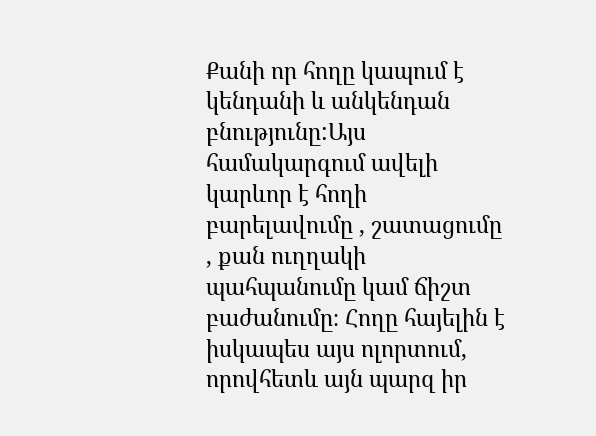Քանի որ հողը կապում է կենդանի և անկենդան բնությունը:Այս համակարգում ավելի կարևոր է հողի բարելավումը , շատացումը , քան ուղղակի պահպանումը կամ ճիշտ բաժանումը։ Հողը հայելին է իսկապես այս ոլորտում, որովհետև այն պարզ իր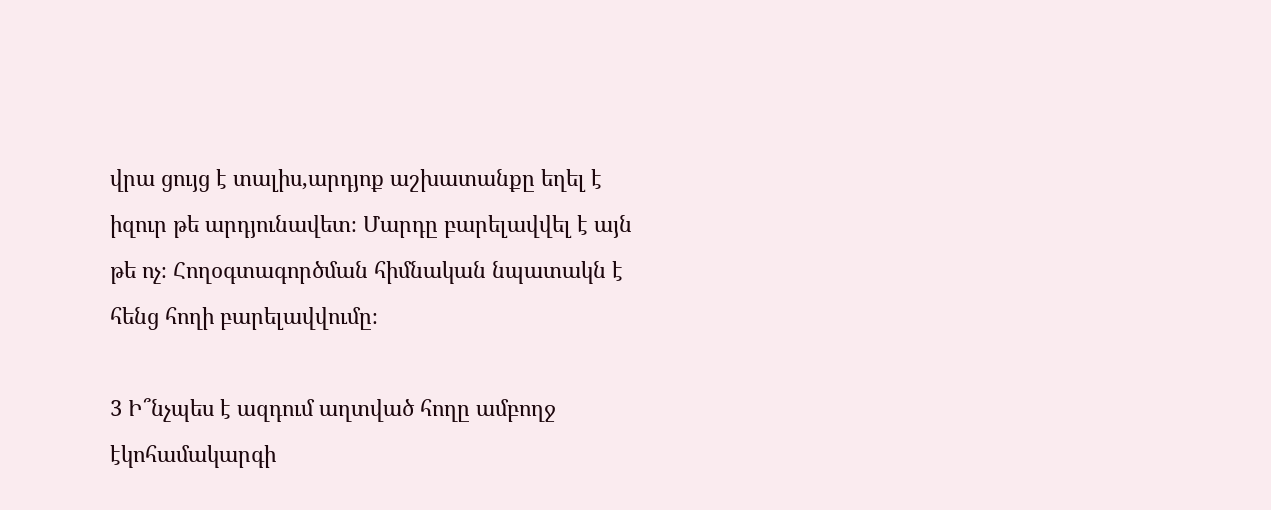վրա ցույց է տալիս,արդյոք աշխատանքը եղել է իզուր թե արդյունավետ։ Մարդը բարելավվել է այն թե ոչ։ Հողօգտագործման հիմնական նպատակն է հենց հողի բարելավվումը։

3 Ի՞նչպես է ազդում աղտված հողը ամբողջ էկոհամակարգի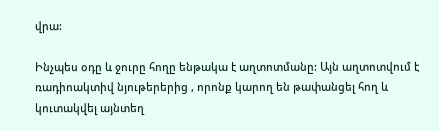վրա:

Ինչպես օդը և ջուրը հողը ենթակա է աղտոտմանը: Այն աղտոտվում է ռադիոակտիվ նյութերերից , որոնք կարող են թափանցել հող և կուտակվել այնտեղ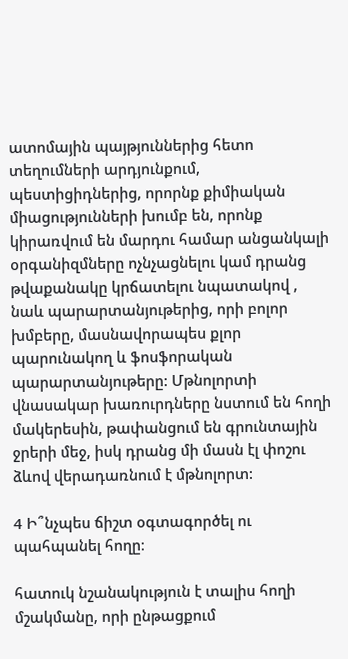ատոմային պայթյուններից հետո տեղումների արդյունքում, պեստիցիդներից, որորնք քիմիական միացությունների խումբ են, որոնք կիրառվում են մարդու համար անցանկալի օրգանիզմները ոչնչացնելու կամ դրանց թվաքանակը կրճատելու նպատակով , նաև պարարտանյութերից, որի բոլոր խմբերը, մասնավորապես քլոր պարունակող և ֆոսֆորական պարարտանյութերը: Մթնոլորտի վնասակար խառուրդները նստում են հողի մակերեսին, թափանցում են գրունտային ջրերի մեջ, իսկ դրանց մի մասն էլ փոշու ձևով վերադառնում է մթնոլորտ:

4 Ի՞նչպես ճիշտ օգտագործել ու պահպանել հողը։

հատուկ նշանակություն է տալիս հողի մշակմանը, որի ընթացքում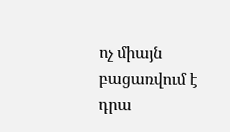ոչ միայն բացառվում է դրա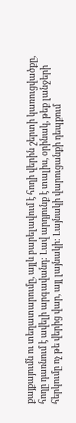քայքայումն ու տեղատարումը, այլև բարելավում է հողի վերին շերտի կառուցվածքը, հողը դառնում է ավելի արգավանդ: Լավ արդյունք է տալիս, օրինակ, թեք լանջերի հերկումը ոչ թե վերից վար, այլ լայնակի: Լայնակի վարուցանքի դեպքում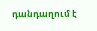դանդաղում է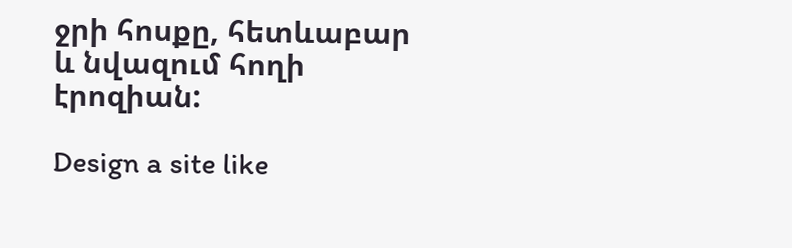ջրի հոսքը, հետևաբար և նվազում հողի էրոզիան:

Design a site like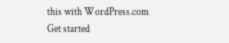this with WordPress.com
Get started